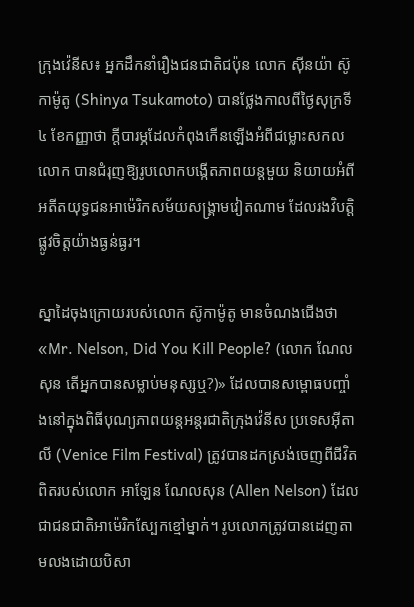ក្រុងវ៉េនីស៖ អ្នកដឹកនាំរឿងជនជាតិជប៉ុន លោក ស៊ីនយ៉ា ស៊ូកាម៉ូតូ (Shinya Tsukamoto) បានថ្លែងកាលពីថ្ងៃសុក្រទី៤ ខែកញ្ញាថា ក្ដីបារម្ភដែលកំពុងកើនឡើងអំពីជម្លោះសកលលោក បានជំរុញឱ្យរូបលោកបង្កើតភាពយន្តមួយ និយាយអំពីអតីតយុទ្ធជនអាម៉េរិកសម័យសង្គ្រាមវៀតណាម ដែលរងវិបត្តិផ្លូវចិត្តយ៉ាងធ្ងន់ធ្ងរ។

ស្នាដៃចុងក្រោយរបស់លោក ស៊ូកាម៉ូតូ មានចំណងជើងថា «Mr. Nelson, Did You Kill People? (លោក ណែលសុន តើអ្នកបានសម្លាប់មនុស្សឬ?)» ដែលបានសម្ពោធបញ្ចាំងនៅក្នុងពិធីបុណ្យភាពយន្តអន្តរជាតិក្រុងវ៉េនីស ប្រទេសអ៊ីតាលី (Venice Film Festival) ត្រូវបានដកស្រង់ចេញពីជីវិតពិតរបស់លោក អាឡែន ណែលសុន (Allen Nelson) ដែលជាជនជាតិអាម៉េរិកស្បែកខ្មៅម្នាក់។ រូបលោកត្រូវបានដេញតាមលងដោយបិសា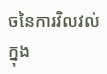ចនៃការវិលវល់ក្នុង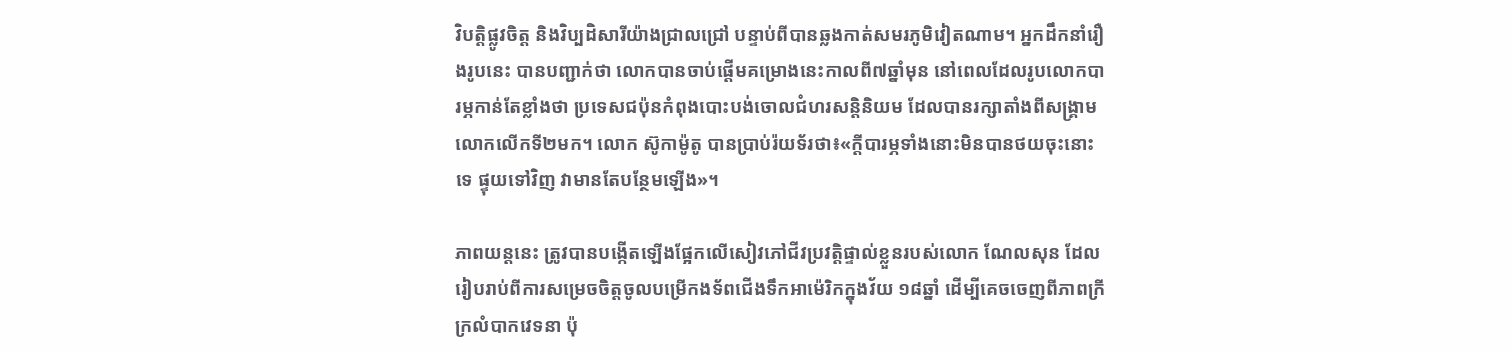វិបត្តិផ្លូវចិត្ត និងវិប្បដិសារីយ៉ាងជ្រាលជ្រៅ បន្ទាប់ពីបានឆ្លងកាត់សមរភូមិវៀតណាម។ អ្នកដឹកនាំរឿងរូបនេះ បានបញ្ជាក់ថា លោកបានចាប់ផ្តើមគម្រោងនេះកាលពី៧ឆ្នាំមុន នៅពេលដែលរូបលោកបារម្ភកាន់តែខ្លាំងថា ប្រទេសជប៉ុនកំពុងបោះបង់ចោលជំហរសន្តិនិយម ដែលបានរក្សាតាំងពីសង្គ្រាមលោកលើកទី២មក។ លោក ស៊ូកាម៉ូតូ បានប្រាប់រ៉យទ័រថា៖«ក្ដីបារម្ភទាំងនោះមិនបានថយចុះនោះទេ ផ្ទុយទៅវិញ វាមានតែបន្ថែមឡើង»។

ភាពយន្តនេះ ត្រូវបានបង្កើតឡើងផ្អែកលើសៀវភៅជីវប្រវត្តិផ្ទាល់ខ្លួនរបស់លោក ណែលសុន ដែលរៀបរាប់ពីការសម្រេចចិត្តចូលបម្រើកងទ័ពជើងទឹកអាម៉េរិកក្នុងវ័យ ១៨ឆ្នាំ ដើម្បីគេចចេញពីភាពក្រីក្រលំបាកវេទនា ប៉ុ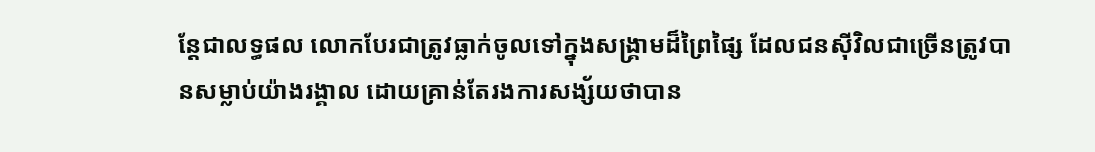ន្តែជាលទ្ធផល លោកបែរជាត្រូវធ្លាក់ចូលទៅក្នុងសង្គ្រាមដ៏ព្រៃផ្សៃ ដែលជនស៊ីវិលជាច្រើនត្រូវបានសម្លាប់យ៉ាងរង្គាល ដោយគ្រាន់តែរងការសង្ស័យថាបាន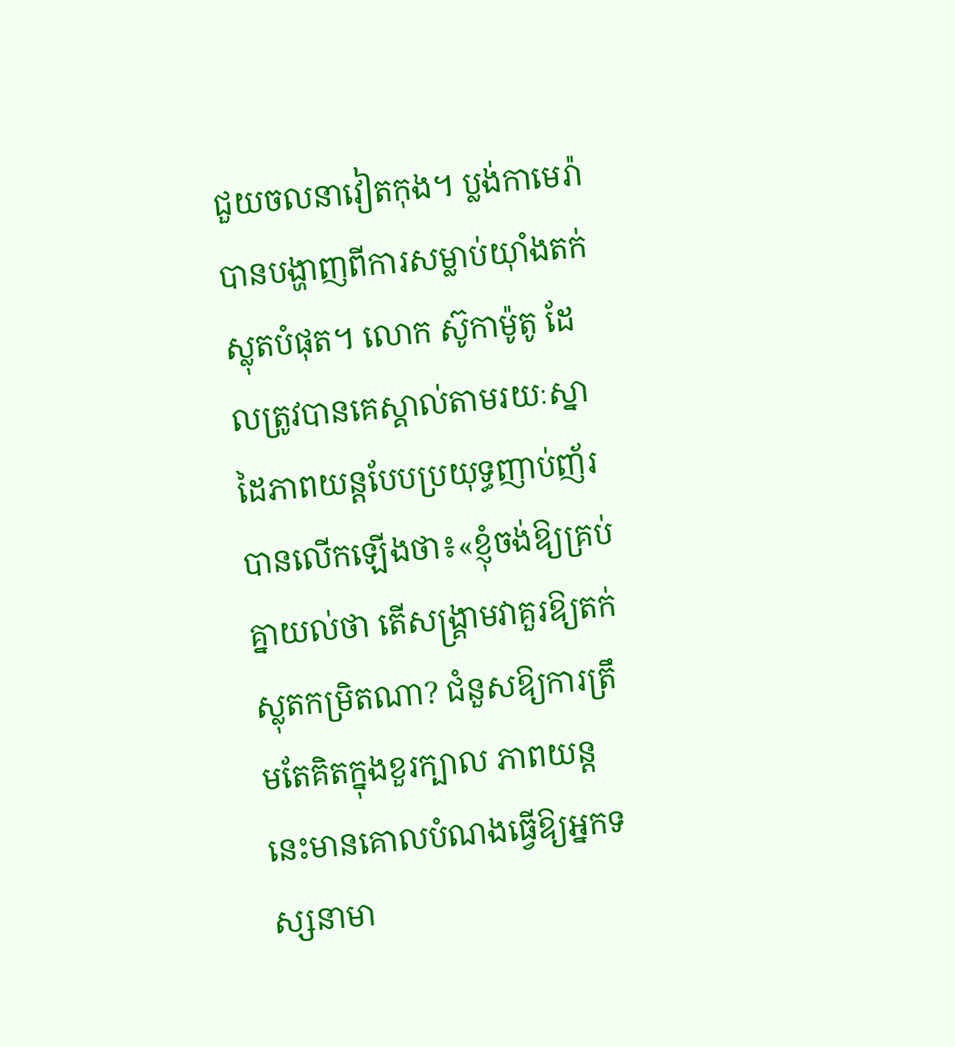ជួយចលនាវៀតកុង។ ប្លង់កាមេរ៉ាបានបង្ហាញពីការសម្លាប់យ៉ាំងតក់ស្លុតបំផុត។ លោក ស៊ូកាម៉ូតូ ដែលត្រូវបានគេស្គាល់តាមរយៈស្នាដៃភាពយន្តបែបប្រយុទ្ធញាប់ញ័របានលើកឡើងថា៖«ខ្ញុំចង់ឱ្យគ្រប់គ្នាយល់ថា តើសង្គ្រាមវាគួរឱ្យតក់ស្លុតកម្រិតណា? ជំនួសឱ្យការត្រឹមតែគិតក្នុងខួរក្បាល ភាពយន្តនេះមានគោលបំណងធ្វើឱ្យអ្នកទស្សនាមា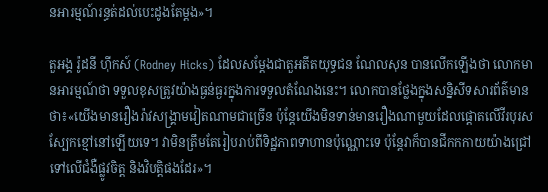នអារម្មណ៍រន្ធត់ដល់បេះដូងតែម្ដង»។

តួអង្គ រ៉ូដនី ហ៊ីកស៍ (Rodney Hicks) ដែលសម្ដែងជាតួអតីតយុទ្ធជន ណែលសុន បានលើកឡើងថា លោកមានអារម្មណ៍ថា ទទួលខុសត្រូវយ៉ាងធ្ងន់ធ្ងរក្នុងការទទួលតំណែងនេះ។ លោកបានថ្លែងក្នុងសន្និសីទសារព័ត៌មានថា៖«យើងមានរឿងរ៉ាវសង្គ្រាមវៀតណាមជាច្រើន ប៉ុន្តែយើងមិនទាន់មានរឿងណាមួយដែលផ្តោតលើវីរបុរសស្បែកខ្មៅនៅឡើយទេ។ វាមិនត្រឹមតែរៀបរាប់ពីទិដ្ឋភាពទាហានប៉ុណ្ណោះទេ ប៉ុន្តែវាក៏បានជីកកកាយយ៉ាងជ្រៅទៅលើជំងឺផ្លូវចិត្ត និងវិបត្តិផងដែរ»។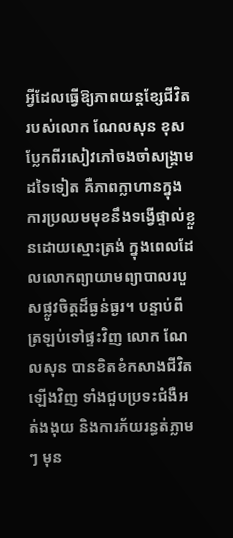អ្វីដែលធ្វើឱ្យភាពយន្តខ្សែជីវិតរបស់លោក ណែលសុន ខុសប្លែកពីរសៀវភៅចងចាំសង្គ្រាមដទៃទៀត គឺភាពក្លាហានក្នុងការប្រឈមមុខនឹងទង្វើផ្ទាល់ខ្លួនដោយស្មោះត្រង់ ក្នុងពេលដែលលោកព្យាយាមព្យាបាលរបួសផ្លូវចិត្តដ៏ធ្ងន់ធ្ងរ។ បន្ទាប់ពីត្រឡប់ទៅផ្ទះវិញ លោក ណែលសុន បានខិតខំកសាងជីវិតឡើងវិញ ទាំងជួបប្រទះជំងឺអត់ងងុយ និងការភ័យរន្ធត់ភ្លាមៗ មុន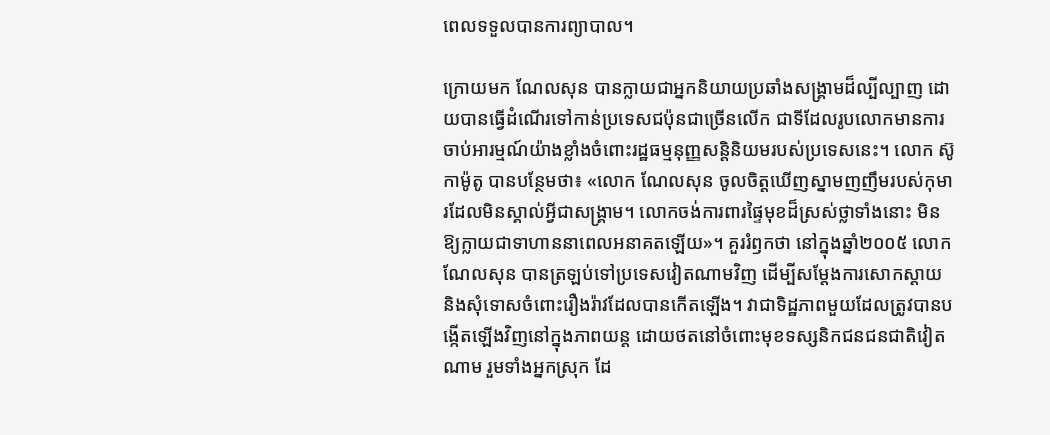ពេលទទួលបានការព្យាបាល។

ក្រោយមក ណែលសុន បានក្លាយជាអ្នកនិយាយប្រឆាំងសង្គ្រាមដ៏ល្បីល្បាញ ដោយបានធ្វើដំណើរទៅកាន់ប្រទេសជប៉ុនជាច្រើនលើក ជាទីដែលរូបលោកមានការចាប់អារម្មណ៍យ៉ាងខ្លាំងចំពោះរដ្ឋធម្មនុញ្ញសន្តិនិយមរបស់ប្រទេសនេះ។ លោក ស៊ូកាម៉ូតូ បានបន្ថែមថា៖ «លោក ណែលសុន ចូលចិត្តឃើញស្នាមញញឹមរបស់កុមារដែលមិនស្គាល់អ្វីជាសង្គ្រាម។ លោកចង់ការពារផ្ទៃមុខដ៏ស្រស់ថ្លាទាំងនោះ មិនឱ្យក្លាយជាទាហាននាពេលអនាគតឡើយ»។ គួររំឭកថា នៅក្នុងឆ្នាំ២០០៥ លោក ណែលសុន បានត្រឡប់ទៅប្រទេសវៀតណាមវិញ ដើម្បីសម្ដែងការសោកស្ដាយ និងសុំទោសចំពោះរឿងរ៉ាវដែលបានកើតឡើង។ វាជាទិដ្ឋភាពមួយដែលត្រូវបានបង្កើតឡើងវិញនៅក្នុងភាពយន្ត ដោយថតនៅចំពោះមុខទស្សនិកជនជនជាតិវៀតណាម រួមទាំងអ្នកស្រុក ដែ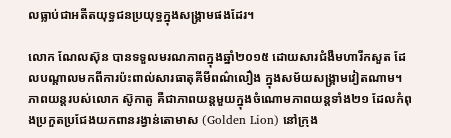លធ្លាប់ជាអតីតយុទ្ធជនប្រយុទ្ធក្នុងសង្គ្រាមផងដែរ។

លោក ណែលស៊ុន បានទទួលមរណភាពក្នុងឆ្នាំ២០១៥ ដោយសារជំងឺមហារីកសួត ដែលបណ្ដាលមកពីការប៉ះពាល់សារធាតុគីមីពណ៌លឿង ក្នុងសម័យសង្គ្រាមវៀតណាម។ ភាពយន្តរបស់លោក ស៊ូកាតូ គឺជាភាពយន្តមួយក្នុងចំណោមភាពយន្តទាំង២១ ដែលកំពុងប្រកួតប្រជែងយកពានរង្វាន់តោមាស (Golden Lion) នៅក្រុង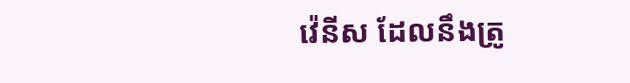វ៉េនីស ដែលនឹងត្រូ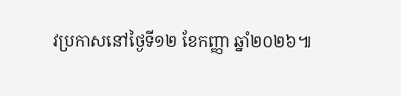វប្រកាសនៅថ្ងៃទី១២ ខែកញ្ញា ឆ្នាំ២០២៦៕